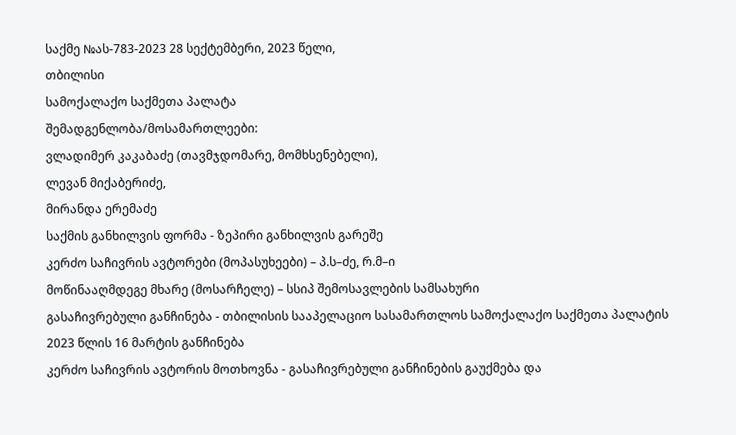საქმე №ას-783-2023 28 სექტემბერი, 2023 წელი,
თბილისი
სამოქალაქო საქმეთა პალატა
შემადგენლობა/მოსამართლეები:
ვლადიმერ კაკაბაძე (თავმჯდომარე, მომხსენებელი),
ლევან მიქაბერიძე,
მირანდა ერემაძე
საქმის განხილვის ფორმა - ზეპირი განხილვის გარეშე
კერძო საჩივრის ავტორები (მოპასუხეები) – პ.ს–ძე, რ.მ–ი
მოწინააღმდეგე მხარე (მოსარჩელე) – სსიპ შემოსავლების სამსახური
გასაჩივრებული განჩინება - თბილისის სააპელაციო სასამართლოს სამოქალაქო საქმეთა პალატის 2023 წლის 16 მარტის განჩინება
კერძო საჩივრის ავტორის მოთხოვნა - გასაჩივრებული განჩინების გაუქმება და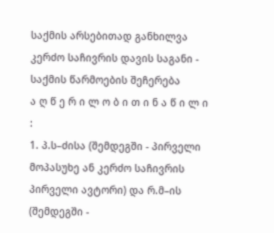საქმის არსებითად განხილვა
კერძო საჩივრის დავის საგანი - საქმის წარმოების შეჩერება
ა ღ წ ე რ ი ლ ო ბ ი თ ი ნ ა წ ი ლ ი :
1. პ.ს–ძისა (შემდეგში - პირველი მოპასუხე ან კერძო საჩივრის პირველი ავტორი) და რ.მ–ის (შემდეგში -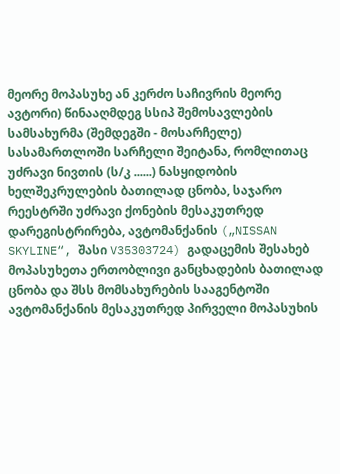მეორე მოპასუხე ან კერძო საჩივრის მეორე ავტორი) წინააღმდეგ სსიპ შემოსავლების სამსახურმა (შემდეგში - მოსარჩელე) სასამართლოში სარჩელი შეიტანა, რომლითაც უძრავი ნივთის (ს/კ ......) ნასყიდობის ხელშეკრულების ბათილად ცნობა, საჯარო რეესტრში უძრავი ქონების მესაკუთრედ დარეგისტრირება, ავტომანქანის („NISSAN SKYLINE“, შასი V35303724) გადაცემის შესახებ მოპასუხეთა ერთობლივი განცხადების ბათილად ცნობა და შსს მომსახურების სააგენტოში ავტომანქანის მესაკუთრედ პირველი მოპასუხის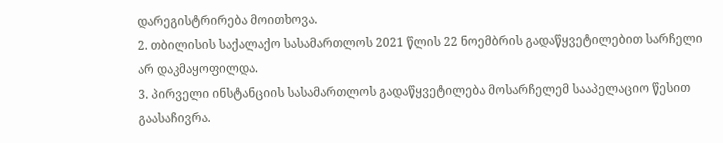დარეგისტრირება მოითხოვა.
2. თბილისის საქალაქო სასამართლოს 2021 წლის 22 ნოემბრის გადაწყვეტილებით სარჩელი არ დაკმაყოფილდა.
3. პირველი ინსტანციის სასამართლოს გადაწყვეტილება მოსარჩელემ სააპელაციო წესით გაასაჩივრა.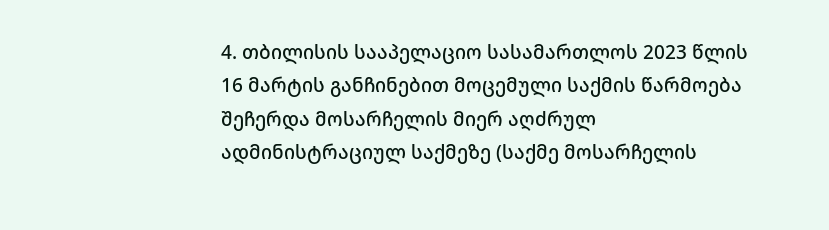4. თბილისის სააპელაციო სასამართლოს 2023 წლის 16 მარტის განჩინებით მოცემული საქმის წარმოება შეჩერდა მოსარჩელის მიერ აღძრულ ადმინისტრაციულ საქმეზე (საქმე მოსარჩელის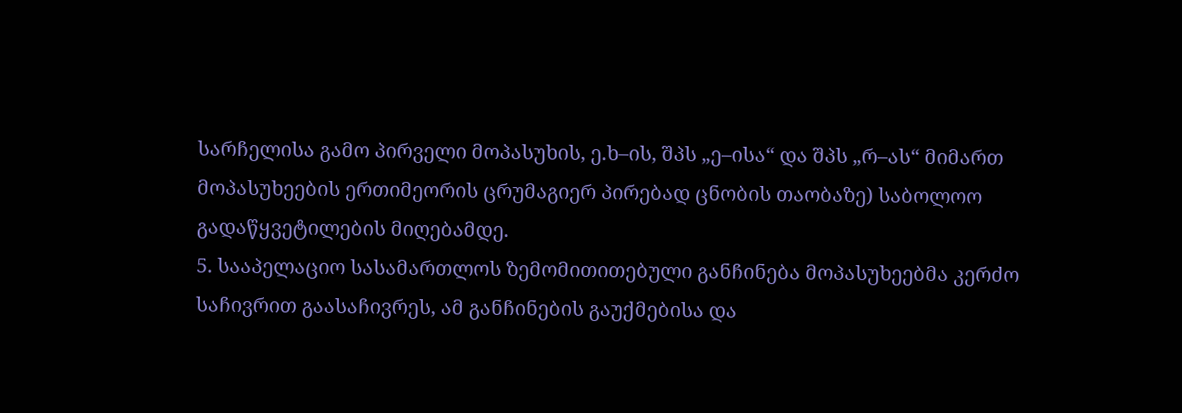სარჩელისა გამო პირველი მოპასუხის, ე.ხ–ის, შპს „ე–ისა“ და შპს „რ–ას“ მიმართ მოპასუხეების ერთიმეორის ცრუმაგიერ პირებად ცნობის თაობაზე) საბოლოო გადაწყვეტილების მიღებამდე.
5. სააპელაციო სასამართლოს ზემომითითებული განჩინება მოპასუხეებმა კერძო საჩივრით გაასაჩივრეს, ამ განჩინების გაუქმებისა და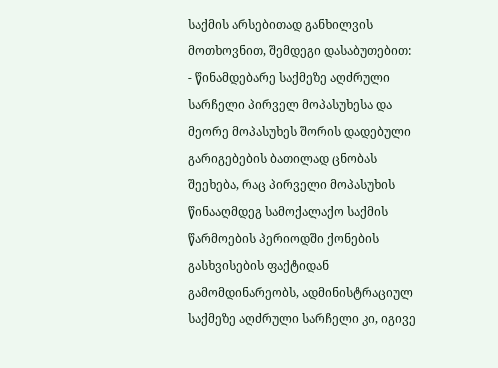საქმის არსებითად განხილვის მოთხოვნით, შემდეგი დასაბუთებით:
- წინამდებარე საქმეზე აღძრული სარჩელი პირველ მოპასუხესა და მეორე მოპასუხეს შორის დადებული გარიგებების ბათილად ცნობას შეეხება, რაც პირველი მოპასუხის წინააღმდეგ სამოქალაქო საქმის წარმოების პერიოდში ქონების გასხვისების ფაქტიდან გამომდინარეობს, ადმინისტრაციულ საქმეზე აღძრული სარჩელი კი, იგივე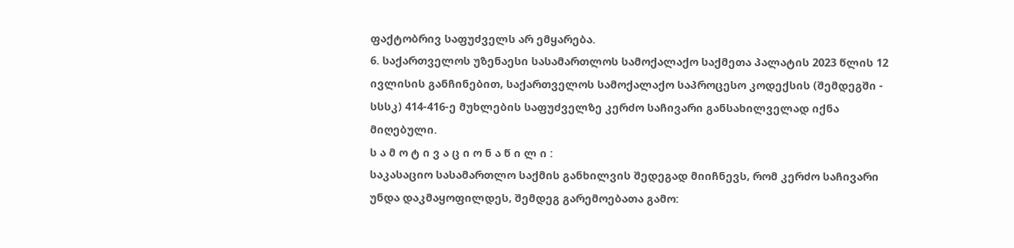ფაქტობრივ საფუძველს არ ემყარება.
6. საქართველოს უზენაესი სასამართლოს სამოქალაქო საქმეთა პალატის 2023 წლის 12 ივლისის განჩინებით, საქართველოს სამოქალაქო საპროცესო კოდექსის (შემდეგში - სსსკ) 414-416-ე მუხლების საფუძველზე კერძო საჩივარი განსახილველად იქნა მიღებული.
ს ა მ ო ტ ი ვ ა ც ი ო ნ ა წ ი ლ ი :
საკასაციო სასამართლო საქმის განხილვის შედეგად მიიჩნევს, რომ კერძო საჩივარი უნდა დაკმაყოფილდეს, შემდეგ გარემოებათა გამო: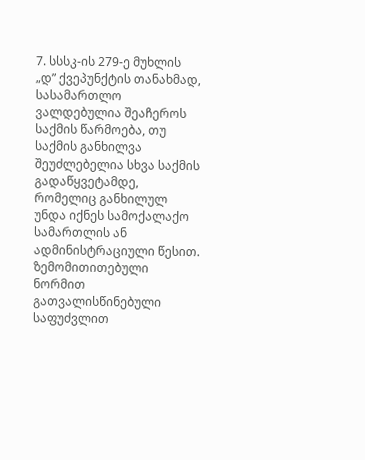7. სსსკ-ის 279-ე მუხლის „დ” ქვეპუნქტის თანახმად, სასამართლო ვალდებულია შეაჩეროს საქმის წარმოება, თუ საქმის განხილვა შეუძლებელია სხვა საქმის გადაწყვეტამდე, რომელიც განხილულ უნდა იქნეს სამოქალაქო სამართლის ან ადმინისტრაციული წესით.
ზემომითითებული ნორმით გათვალისწინებული საფუძვლით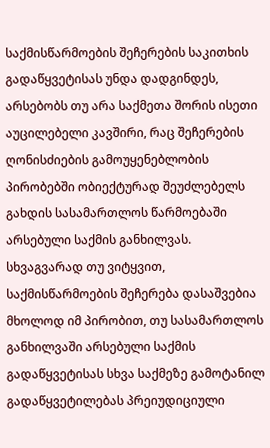საქმისწარმოების შეჩერების საკითხის გადაწყვეტისას უნდა დადგინდეს, არსებობს თუ არა საქმეთა შორის ისეთი აუცილებელი კავშირი, რაც შეჩერების ღონისძიების გამოუყენებლობის პირობებში ობიექტურად შეუძლებელს გახდის სასამართლოს წარმოებაში არსებული საქმის განხილვას. სხვაგვარად თუ ვიტყვით, საქმისწარმოების შეჩერება დასაშვებია მხოლოდ იმ პირობით, თუ სასამართლოს განხილვაში არსებული საქმის გადაწყვეტისას სხვა საქმეზე გამოტანილ გადაწყვეტილებას პრეიუდიციული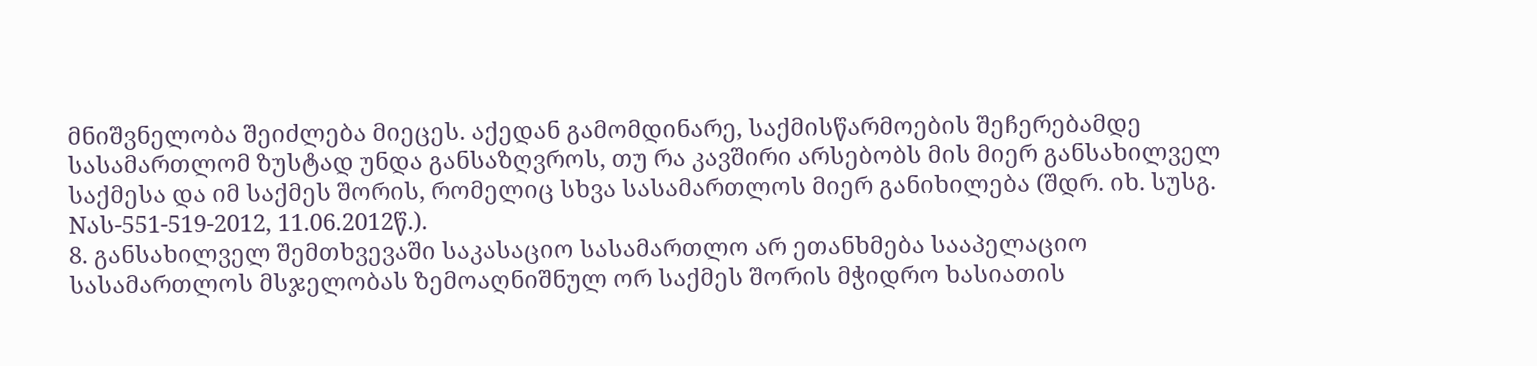მნიშვნელობა შეიძლება მიეცეს. აქედან გამომდინარე, საქმისწარმოების შეჩერებამდე სასამართლომ ზუსტად უნდა განსაზღვროს, თუ რა კავშირი არსებობს მის მიერ განსახილველ საქმესა და იმ საქმეს შორის, რომელიც სხვა სასამართლოს მიერ განიხილება (შდრ. იხ. სუსგ. Nას-551-519-2012, 11.06.2012წ.).
8. განსახილველ შემთხვევაში საკასაციო სასამართლო არ ეთანხმება სააპელაციო სასამართლოს მსჯელობას ზემოაღნიშნულ ორ საქმეს შორის მჭიდრო ხასიათის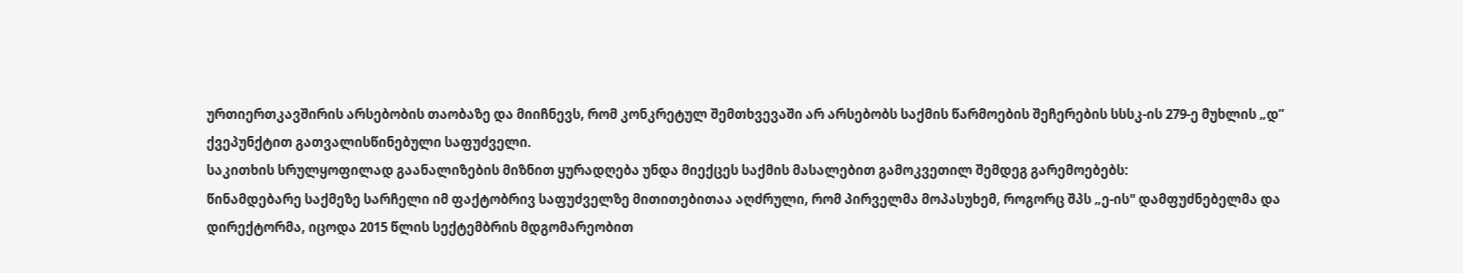ურთიერთკავშირის არსებობის თაობაზე და მიიჩნევს, რომ კონკრეტულ შემთხვევაში არ არსებობს საქმის წარმოების შეჩერების სსსკ-ის 279-ე მუხლის „დ” ქვეპუნქტით გათვალისწინებული საფუძველი.
საკითხის სრულყოფილად გაანალიზების მიზნით ყურადღება უნდა მიექცეს საქმის მასალებით გამოკვეთილ შემდეგ გარემოებებს:
წინამდებარე საქმეზე სარჩელი იმ ფაქტობრივ საფუძველზე მითითებითაა აღძრული, რომ პირველმა მოპასუხემ, როგორც შპს „ე-ის" დამფუძნებელმა და დირექტორმა, იცოდა 2015 წლის სექტემბრის მდგომარეობით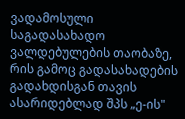ვადამოსული საგადასახადო ვალდებულების თაობაზე, რის გამოც გადასახადების გადახდისგან თავის ასარიდებლად შპს „ე-ის"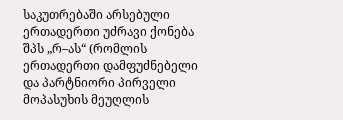საკუთრებაში არსებული ერთადერთი უძრავი ქონება შპს „რ–ას“ (რომლის ერთადერთი დამფუძნებელი და პარტნიორი პირველი მოპასუხის მეუღლის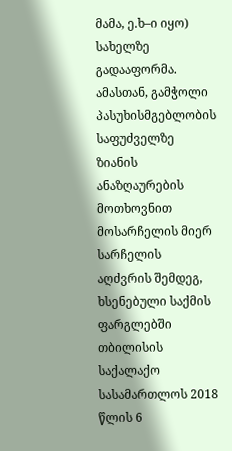მამა, ე.ხ–ი იყო) სახელზე გადააფორმა.
ამასთან, გამჭოლი პასუხისმგებლობის საფუძველზე ზიანის ანაზღაურების მოთხოვნით მოსარჩელის მიერ სარჩელის აღძვრის შემდეგ, ხსენებული საქმის ფარგლებში თბილისის საქალაქო სასამართლოს 2018 წლის 6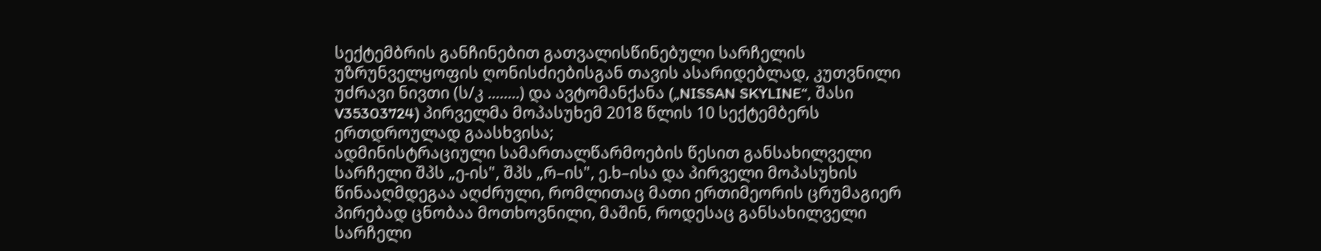სექტემბრის განჩინებით გათვალისწინებული სარჩელის უზრუნველყოფის ღონისძიებისგან თავის ასარიდებლად, კუთვნილი უძრავი ნივთი (ს/კ ........) და ავტომანქანა („NISSAN SKYLINE“, შასი V35303724) პირველმა მოპასუხემ 2018 წლის 10 სექტემბერს ერთდროულად გაასხვისა;
ადმინისტრაციული სამართალწარმოების წესით განსახილველი სარჩელი შპს „ე-ის", შპს „რ–ის", ე.ხ–ისა და პირველი მოპასუხის წინააღმდეგაა აღძრული, რომლითაც მათი ერთიმეორის ცრუმაგიერ პირებად ცნობაა მოთხოვნილი, მაშინ, როდესაც განსახილველი სარჩელი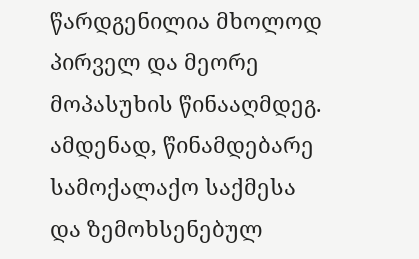წარდგენილია მხოლოდ პირველ და მეორე მოპასუხის წინააღმდეგ.
ამდენად, წინამდებარე სამოქალაქო საქმესა და ზემოხსენებულ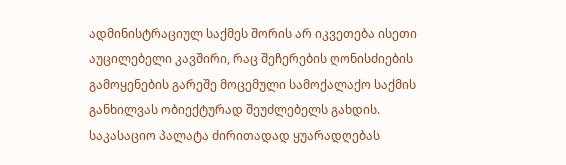ადმინისტრაციულ საქმეს შორის არ იკვეთება ისეთი აუცილებელი კავშირი, რაც შეჩერების ღონისძიების გამოყენების გარეშე მოცემული სამოქალაქო საქმის განხილვას ობიექტურად შეუძლებელს გახდის. საკასაციო პალატა ძირითადად ყუარადღებას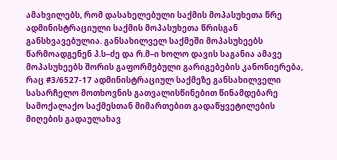ამახვილებს, რომ დასახელებული საქმის მოპასუხეთა წრე ადმინისტრაციული საქმის მოპასუხეთა წრისგან განსხვავებულია. განსახილველ საქმეში მოპასუხეებს წარმოადგენენ პ.ს–ძე და რ.მ–ი ხოლო დავის საგანია ამავე მოპასუხეებს შორის გაფორმებული გარიგებების კანონიერება, რაც #3/6527-17 ადმინისტრაციულ საქმეზე განსახილველი სასარჩელო მოთხოვნის გათვალისწინებით წინამდებარე სამოქალაქო საქმესთან მიმართებით გადაწყვეტილების მიღების გადაულახავ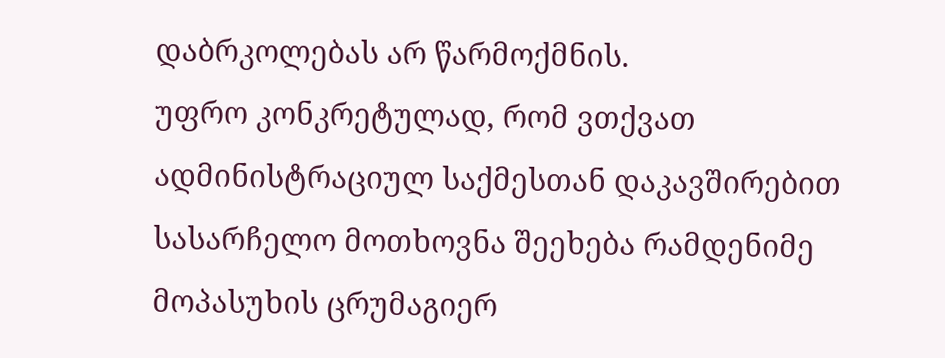დაბრკოლებას არ წარმოქმნის.
უფრო კონკრეტულად, რომ ვთქვათ ადმინისტრაციულ საქმესთან დაკავშირებით სასარჩელო მოთხოვნა შეეხება რამდენიმე მოპასუხის ცრუმაგიერ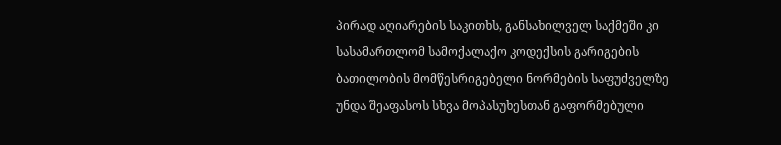პირად აღიარების საკითხს, განსახილველ საქმეში კი სასამართლომ სამოქალაქო კოდექსის გარიგების ბათილობის მომწესრიგებელი ნორმების საფუძველზე უნდა შეაფასოს სხვა მოპასუხესთან გაფორმებული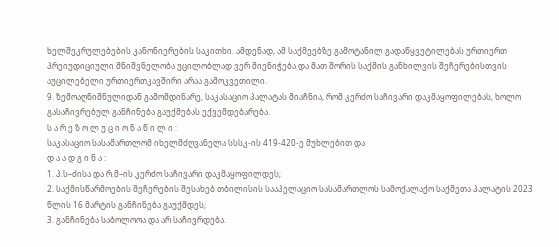ხელშეკრულებების კანონიერების საკითხი. ამდენად, ამ საქმეებზე გამოტანილ გადაწყვეტილებას ურთიერთ პრეიუდიციული მნიშვნელობა უცილობლად ვერ მიენიჭება და მათ შორის საქმის განხილვის შეჩერებისთვის აუცილებელი ურთიერთკავშირი არაა გამოკვეთილი.
9. ზემოაღნიშნულიდან გამომდინარე, საკასაციო პალატას მიაჩნია, რომ კერძო საჩივარი დაკმაყოფილებას, ხოლო გასაჩივრებულ განჩინება გაუქმებას ექვემდებარება.
ს ა რ ე ზ ო ლ უ ც ი ო ნ ა წ ი ლ ი :
საკასაციო სასამართლომ იხელმძღვანელა სსსკ-ის 419-420-ე მუხლებით და
დ ა ა დ გ ი ნ ა :
1. პ.ს–ძისა და რ.მ–ის კერძო საჩივარი დაკმაყოფილდეს;
2. საქმისწარმოების შეჩერების შესახებ თბილისის სააპელაციო სასამართლოს სამოქალაქო საქმეთა პალატის 2023 წლის 16 მარტის განჩინება გაუქმდეს;
3. განჩინება საბოლოოა და არ საჩივრდება.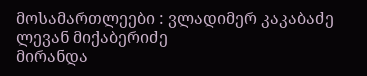მოსამართლეები : ვლადიმერ კაკაბაძე
ლევან მიქაბერიძე
მირანდა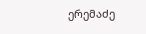ერემაძე